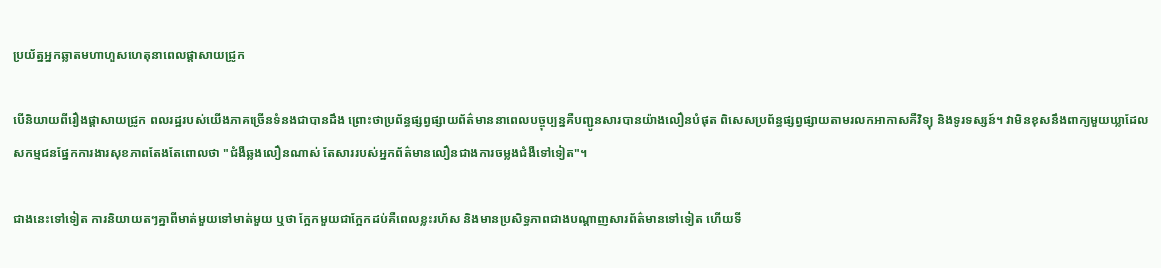ប្រយ័ត្នអ្នកឆ្លាតមហាហួសហេតុនាពេលផ្ដាសាយជ្រូក

បើនិយាយពីរឿងផ្ដាសាយជ្រូក ពលរដ្ឋរបស់យើងភាគច្រើនទំនងជាបានដឹង ព្រោះថាប្រព័ន្ធផ្សព្វផ្សាយព័ត៌មាននាពេលបច្ចុប្បន្នគឺបញ្ជូនសារបានយ៉ាងលឿនបំផុត ពិសេសប្រព័ន្ធផ្សព្វផ្សាយតាមរលកអាកាសគឺវិទ្យុ និងទូរទស្សន៍។ វាមិនខុសនឹងពាក្យមួយឃ្លាដែលសកម្មជនផ្នែកការងារសុខភាពតែងតែពោលថា "ជំងឺឆ្លងលឿនណាស់ តែសាររបស់អ្នកព័ត៌មានលឿនជាងការចម្លងជំងឺទៅទៀត"។

ជាងនេះទៅទៀត ការនិយាយតៗគ្នាពីមាត់មួយទៅមាត់មួយ ឬថា ក្អែកមួយជាក្អែកដប់គឺពេលខ្លះរហ័ស និងមានប្រសិទ្ធភាពជាងបណ្ដាញសារព័ត៌មានទៅទៀត ហើយទី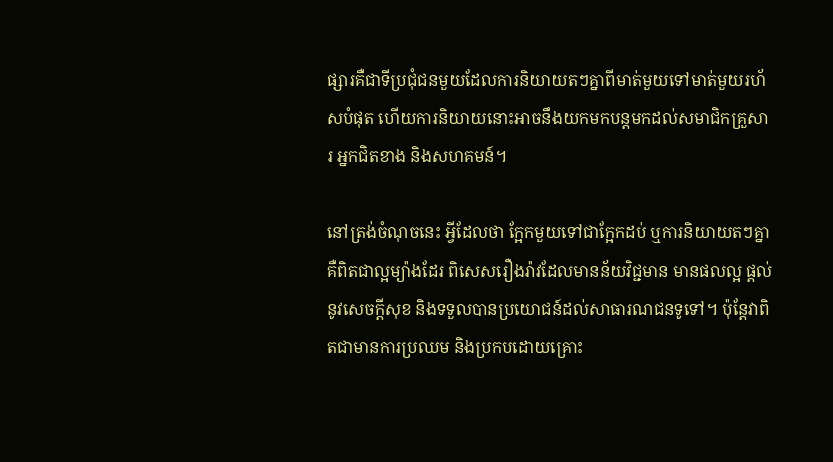ផ្សារគឺជាទីប្រជុំជនមួយដែលការនិយាយតៗគ្នាពីមាត់មួយទៅមាត់មួយរហ័សបំផុត ហើយការនិយាយនោះអាចនឹងយកមកបន្តមកដល់សមាជិកគ្រួសារ អ្នកជិតខាង និងសហគមន៍។

នៅត្រង់ចំណុចនេះ អ្វីដែលថា ក្អែកមួយទៅជាក្អែកដប់ ឬការនិយាយតៗគ្នាគឺពិតជាល្អម្យ៉ាងដែរ ពិសេសរឿងរ៉ាវដែលមានន័យវិជ្ជមាន មានផលល្អ ផ្ដល់នូវសេចក្ដីសុខ និងទទួលបានប្រយោជន៍ដល់សាធារណជនទូទៅ។ ប៉ុន្តែវាពិតជាមានការប្រឈម និងប្រកបដោយគ្រោះ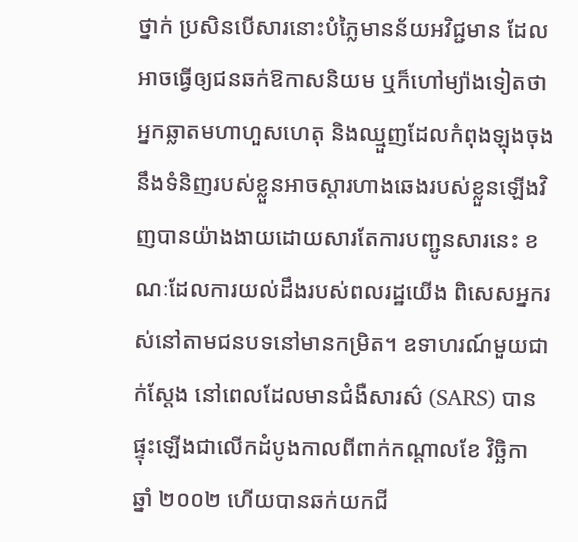ថ្នាក់ ប្រសិនបើសារនោះបំភ្លៃមានន័យអវិជ្ជមាន ដែលអាចធ្វើឲ្យជនឆក់ឱកាសនិយម ឬក៏ហៅម្យ៉ាងទៀតថា អ្នកឆ្លាតមហាហួសហេតុ និងឈ្មួញដែលកំពុងឡុងចុងនឹងទំនិញរបស់ខ្លួនអាចស្ដារហាងឆេងរបស់ខ្លួនឡើងវិញបានយ៉ាងងាយដោយសារតែការបញ្ជូនសារនេះ ខណៈដែលការយល់ដឹងរបស់ពលរដ្ឋយើង ពិសេសអ្នករស់នៅតាមជនបទនៅមានកម្រិត។ ឧទាហរណ៍មួយជាក់ស្ដែង នៅពេលដែលមានជំងឺសារស៌ (SARS) បានផ្ទុះឡើងជាលើកដំបូងកាលពីពាក់កណ្ដាលខែ វិច្ឆិកា ឆ្នាំ ២០០២ ហើយបានឆក់យកជី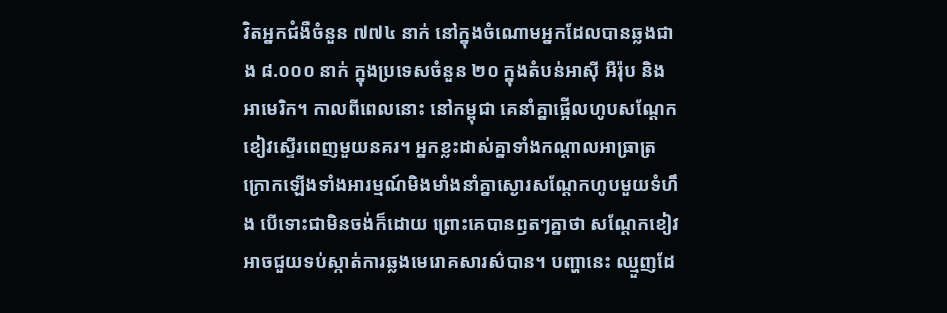វិតអ្នកជំងឺចំនួន ៧៧៤ នាក់ នៅក្នុងចំណោមអ្នកដែលបានឆ្លងជាង ៨.០០០ នាក់ ក្នុងប្រទេសចំនួន ២០ ក្នុងតំបន់អាស៊ី អឺរ៉ុប និងអាមេរិក។ កាលពីពេលនោះ នៅកម្ពុជា គេនាំគ្នាផ្អើលហូបសណ្ដែកខៀវស្ទើរពេញមួយនគរ។ អ្នកខ្លះដាស់គ្នាទាំងកណ្ដាលអាធ្រាត្រ ក្រោកឡើងទាំងអារម្មណ៍មិងមាំងនាំគ្នាស្ងោរសណ្ដែកហូបមួយទំហឹង បើទោះជាមិនចង់ក៏ដោយ ព្រោះគេបានឭតៗគ្នាថា សណ្ដែកខៀវអាចជួយទប់ស្កាត់ការឆ្លងមេរោគសារស៌បាន។ បញ្ហានេះ ឈ្មួញដែ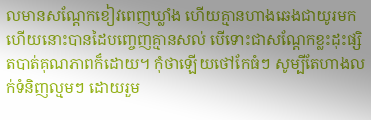លមានសណ្ដែកខៀវពេញឃ្លាំង ហើយគ្មានហាងឆេងជាយូរមកហើយនោះបានដៃបញ្ចេញគ្មានសល់ បើទោះជាសណ្ដែកខ្លះដុះផ្សិតបាត់គុណភាពក៏ដោយ។ កុំថាឡើយថៅកែធំៗ សូម្បីតែហាងលក់ទំនិញល្មមៗ ដោយរួម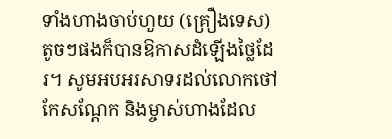ទាំងហាងចាប់ហួយ (គ្រឿងទេស) តូចៗផងក៏បានឱកាសដំឡើងថ្លៃដែរ។ សូមអបអរសាទរដល់លោកថៅកែសណ្ដែក និងម្ចាស់ហាងដែល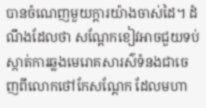បានចំណេញមួយក្ដារយ៉ាងចាស់ដៃ។ ដំណឹងដែលថា សណ្ដែកខៀវអាចជួយទប់ស្កាត់ការឆ្លងមេរោគសារស៌ទំនងជាចេញពីលោកថៅកែសណ្ដែក ដែលមហា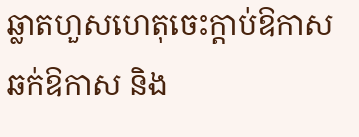ឆ្លាតហួសហេតុចេះក្ដាប់ឱកាស ឆក់ឱកាស និង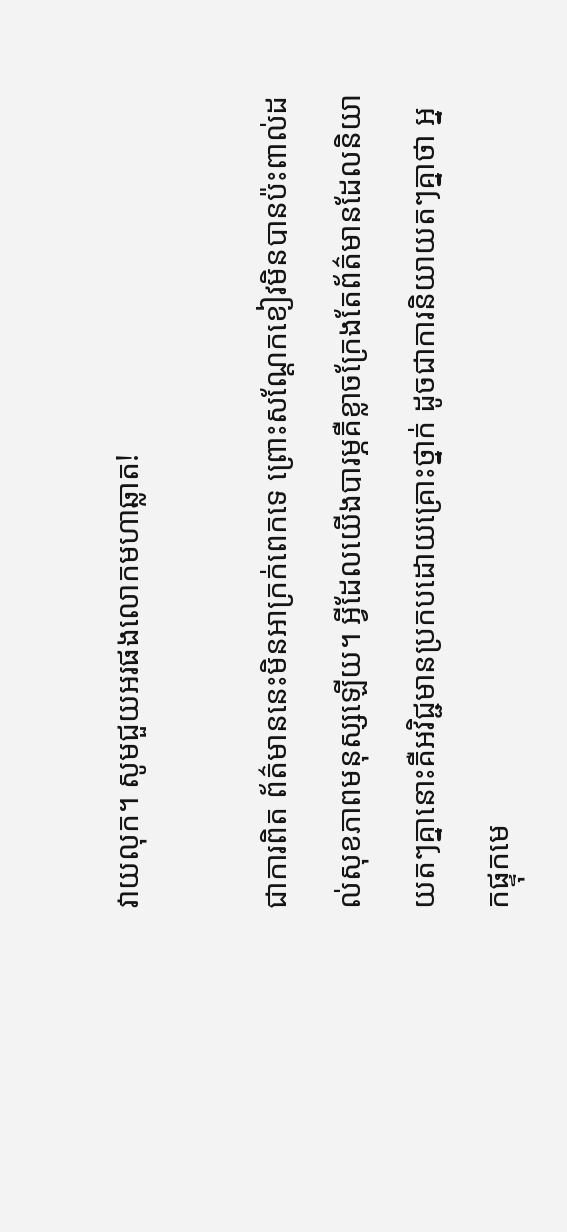វាយលុក។ សូមជួយអរផងលោកមហាឆ្លាត!

ជាការពិត ព័ត៌មាននេះមិនអាក្រក់ពេកទេ ព្រោះសណ្ដែកខៀវមិនបានប៉ះពាល់ដល់សុខភាពមនុស្សឡើយ។ អ្វីដែលយើងបារម្ភគឺខ្លាចក្រែងតែព័ត៌មានដែលនិយាយតៗគ្នានោះគឺអវិជ្ជមានប្រកបដោយគ្រោះថ្នាក់ ដូចជាការនិយាយតៗគ្នាថា អ្នកផ្ទុកមេ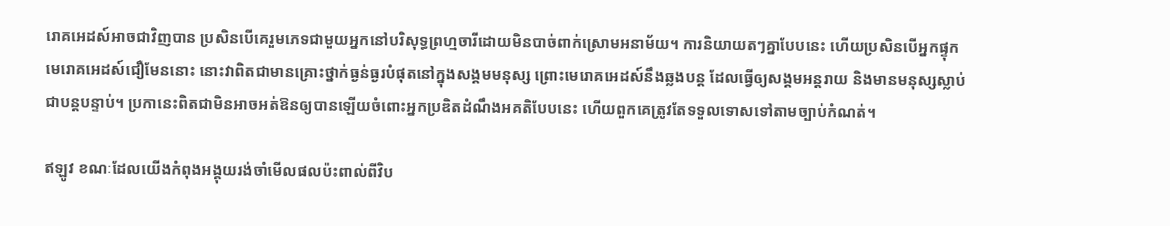រោគអេដស៍អាចជាវិញបាន ប្រសិនបើគេរួមភេទជាមួយអ្នកនៅបរិសុទ្ធព្រហ្មចារីដោយមិនបាច់ពាក់ស្រោមអនាម័យ។ ការនិយាយតៗគ្នាបែបនេះ ហើយប្រសិនបើអ្នកផ្ទុកមេរោគអេដស៍ជឿមែននោះ នោះវាពិតជាមានគ្រោះថ្នាក់ធ្ងន់ធ្ងរបំផុតនៅក្នុងសង្គមមនុស្ស ព្រោះមេរោគអេដស៍នឹងឆ្លងបន្ត ដែលធ្វើឲ្យសង្គមអន្តរាយ និងមានមនុស្សស្លាប់ជាបន្តបន្ទាប់។ ប្រកានេះពិតជាមិនអាចអត់ឱនឲ្យបានឡើយចំពោះអ្នកប្រឌិតដំណឹងអគតិបែបនេះ ហើយពួកគេត្រូវតែទទួលទោសទៅតាមច្បាប់កំណត់។

ឥឡូវ ខណៈដែលយើងកំពុងអង្គុយរង់ចាំមើលផលប៉ះពាល់ពីវិប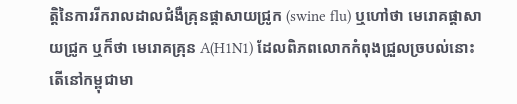ត្តិនៃការរីករាលដាលជំងឺគ្រុនផ្ដាសាយជ្រូក (swine flu) ឬហៅថា មេរោគផ្ដាសាយជ្រូក ឬក៏ថា មេរោគគ្រុន A(H1N1) ដែលពិភពលោកកំពុងជ្រួលច្របល់នោះ តើនៅកម្ពុជាមា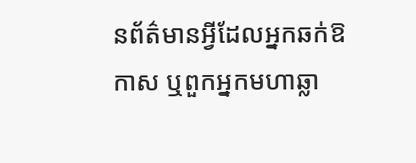នព័ត៌មានអ្វីដែលអ្នកឆក់ឱកាស ឬពួកអ្នកមហាឆ្លា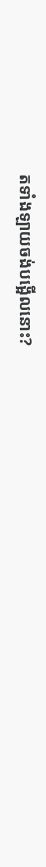តទាំងឡាយចង់បង្អើលនោះ?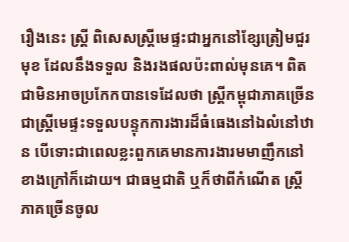រឿងនេះ ស្ត្រី ពិសេសស្ត្រីមេផ្ទះជាអ្នកនៅខ្សែត្រៀមជួរមុខ ដែលនឹងទទួល និងរងផលប៉ះពាល់មុនគេ។ ពិតជាមិនអាចប្រកែកបានទេដែលថា ស្ត្រីកម្ពុជាភាគច្រើនជាស្ត្រីមេផ្ទះទទួលបន្ទុកការងារដ៏ធំធេងនៅឯលំនៅឋាន បើទោះជាពេលខ្លះពួកគេមានការងារមមាញឹកនៅខាងក្រៅក៏ដោយ។ ជាធម្មជាតិ ឬក៏ថាពីកំណើត ស្ត្រីភាគច្រើនចូល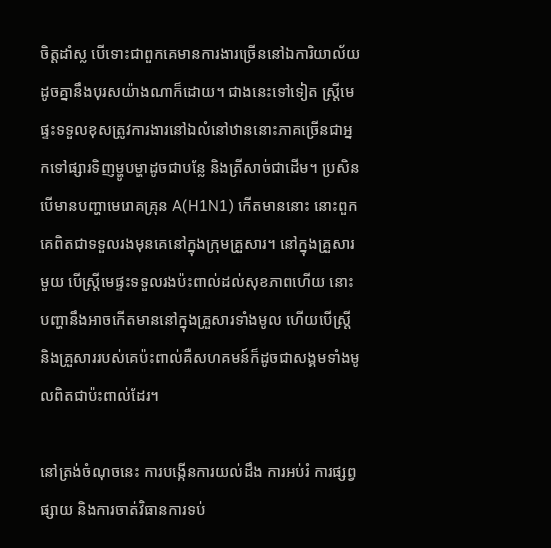ចិត្តដាំស្ល បើទោះជាពួកគេមានការងារច្រើននៅឯការិយាល័យដូចគ្នានឹងបុរសយ៉ាងណាក៏ដោយ។ ជាងនេះទៅទៀត ស្ត្រីមេផ្ទះទទួលខុសត្រូវការងារនៅឯលំនៅឋាននោះភាគច្រើនជាអ្នកទៅផ្សារទិញម្ហូបម្ហាដូចជាបន្លែ និងត្រីសាច់ជាដើម។ ប្រសិនបើមានបញ្ហាមេរោគគ្រុន A(H1N1) កើតមាននោះ នោះពួកគេពិតជាទទួលរងមុនគេនៅក្នុងក្រុមគ្រួសារ។ នៅក្នុងគ្រួសារមួយ បើស្ត្រីមេផ្ទះទទួលរងប៉ះពាល់ដល់សុខភាពហើយ នោះបញ្ហានឹងអាចកើតមាននៅក្នុងគ្រួសារទាំងមូល ហើយបើស្ត្រី និងគ្រួសាររបស់គេប៉ះពាល់គឺសហគមន៍ក៏ដូចជាសង្គមទាំងមូលពិតជាប៉ះពាល់ដែរ។

នៅត្រង់ចំណុចនេះ ការបង្កើនការយល់ដឹង ការអប់រំ ការផ្សព្វផ្សាយ និងការចាត់វិធានការទប់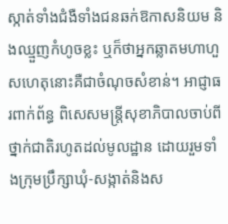ស្កាត់ទាំងជំងឺទាំងជនឆក់ឱកាសនិយម និងឈ្មួញកំហូចខ្លះ ឬក៏ថាអ្នកឆ្លាតមហាហួសហេតុនោះគឺជាចំណុចសំខាន់។ អាជ្ញាធរពាក់ព័ន្ធ ពិសេសមន្ត្រីសុខាភិបាលចាប់ពីថ្នាក់ជាតិរហូតដល់មូលដ្ឋាន ដោយរួមទាំងក្រុមប្រឹក្សាឃុំ-សង្កាត់និងស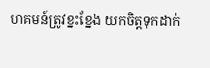ហគមន៍ត្រូវខ្នះខ្នែង យកចិត្តទុកដាក់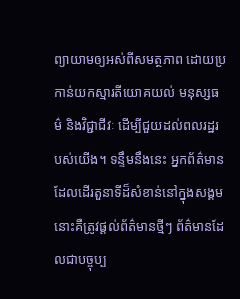ព្យាយាមឲ្យអស់ពីសមត្ថភាព ដោយប្រកាន់យកស្មារតីយោគយល់ មនុស្សធម៌ និងវិជ្ជាជីវៈ ដើម្បីជួយដល់ពលរដ្ឋរបស់យើង។ ទន្ទឹមនឹងនេះ អ្នកព័ត៌មានដែលដើរតួនាទីដ៏សំខាន់នៅក្នុងសង្គមនោះគឺត្រូវផ្ដល់ព័ត៌មានថ្មីៗ ព័ត៌មានដែលជាបច្ចុប្ប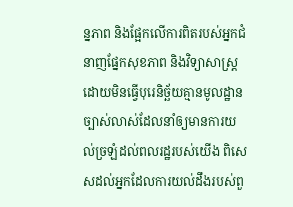ន្នភាព និងផ្អែកលើការពិតរបស់អ្នកជំនាញផ្នែកសុខភាព និងវិទ្យាសាស្ត្រដោយមិនធ្វើបុរេនិច្ឆ័យគ្មានមូលដ្ឋានច្បាស់លាស់ដែលនាំឲ្យមានការយល់ច្រឡំដល់ពលរដ្ឋរបស់យើង ពិសេសដល់អ្នកដែលការយល់ដឹងរបស់ពួ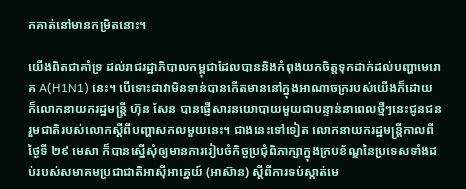កគាត់នៅមានកម្រិតនោះ។

យើងពិតជាគាំទ្រ ដល់រាជរដ្ឋាភិបាលកម្ពុជាដែលបាននិងកំពុងយកចិត្តទុកដាក់ដល់បញ្ហាមេរោគ A(H1N1) នេះ។ បើទោះជាវាមិនទាន់បានកើតមាននៅក្នុងអាណាចក្ររបស់យើងក៏ដោយ ក៏លោកនាយករដ្ឋមន្ត្រី ហ៊ុន សែន បានផ្ញើសារនយោបាយមួយជាបន្ទាន់នាពេលថ្មីៗនេះជូនជនរួមជាតិរបស់លោកស្ដីពីបញ្ហាសកលមួយនេះ។ ជាងនេះទៅទៀត លោកនាយករដ្ឋមន្ត្រីកាលពីថ្ងៃទី ២៩ មេសា ក៏បានស្នើសុំឲ្យមានការរៀបចំកិច្ចប្រជុំពិភាក្សាក្នុងក្របខ័ណ្ឌនៃប្រទេសទាំងដប់របស់សមាគមប្រជាជាតិអាស៊ីអាគ្នេយ៍ (អាស៊ាន) ស្ដីពីការទប់ស្កាត់មេ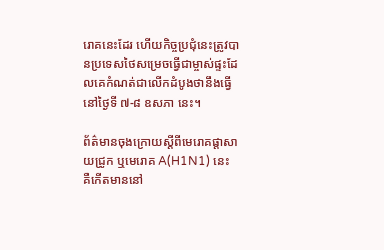រោគនេះដែរ ហើយកិច្ចប្រជុំនេះត្រូវបានប្រទេសថៃសម្រេចធ្វើជាម្ចាស់ផ្ទះដែលគេកំណត់ជាលើកដំបូងថានឹងធ្វើនៅថ្ងៃទី ៧-៨ ឧសភា នេះ។

ព័ត៌មានចុងក្រោយស្ដីពីមេរោគផ្ដាសាយជ្រូក ឬមេរោគ A(H1N1) នេះ គឺកើតមាននៅ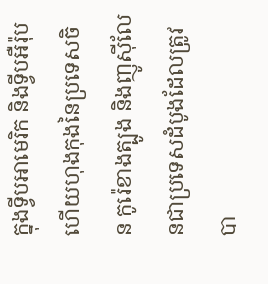ក្នុងទ្វីបអាមេរិក និងទ្វីបអឺរ៉ុប ហើយហុងកុងនៃប្រទេសចិន កូរ៉េខាងត្បូង និងញូស៊ីលែនជាប្រទេសដំបូងដែលត្រូវបា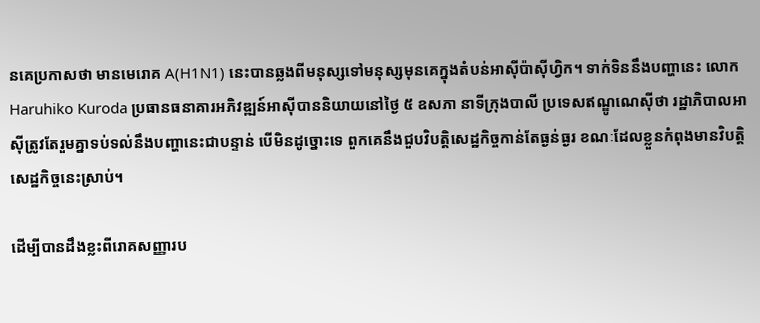នគេប្រកាសថា មានមេរោគ A(H1N1) នេះបានឆ្លងពីមនុស្សទៅមនុស្សមុនគេក្នុងតំបន់អាស៊ីប៉ាស៊ីហ្វិក។ ទាក់ទិននឹងបញ្ហានេះ លោក Haruhiko Kuroda ប្រធានធនាគារអភិវឌ្ឍន៍អាស៊ីបាននិយាយនៅថ្ងៃ ៥ ឧសភា នាទីក្រុងបាលី ប្រទេសឥណ្ឌូណេស៊ីថា រដ្ឋាភិបាលអាស៊ីត្រូវតែរួមគ្នាទប់ទល់នឹងបញ្ហានេះជាបន្ទាន់ បើមិនដូច្នោះទេ ពួកគេនឹងជួបវិបត្តិសេដ្ឋកិច្ចកាន់តែធ្ងន់ធ្ងរ ខណៈដែលខ្លួនកំពុងមានវិបត្តិសេដ្ឋកិច្ចនេះស្រាប់។

ដើម្បីបានដឹងខ្លះពីរោគសញ្ញារប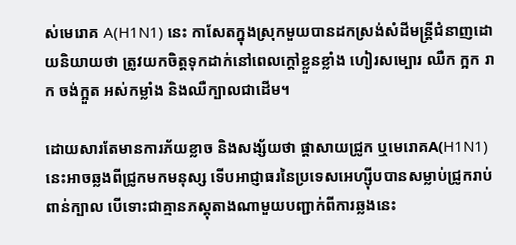ស់មេរោគ A(H1N1) នេះ កាសែតក្នុងស្រុកមួយបានដកស្រង់សំដីមន្ត្រីជំនាញដោយនិយាយថា ត្រូវយកចិត្តទុកដាក់នៅពេលក្ដៅខ្លួនខ្លាំង ហៀរសម្បោរ ឈឺក ក្អក រាក ចង់ក្អួត អស់កម្លាំង និងឈឺក្បាលជាដើម។

ដោយសារតែមានការភ័យខ្លាច និងសង្ស័យថា ផ្ដាសាយជ្រូក ឬមេរោគA(H1N1) នេះអាចឆ្លងពីជ្រូកមកមនុស្ស ទើបអាជ្ញាធរនៃប្រទេសអេហ្ស៊ីបបានសម្លាប់ជ្រូករាប់ពាន់ក្បាល បើទោះជាគ្មានភស្តុតាងណាមួយបញ្ជាក់ពីការឆ្លងនេះ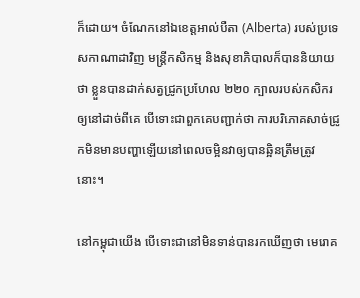ក៏ដោយ។ ចំណែកនៅឯខេត្តអាល់បឺតា (Alberta) របស់ប្រទេសកាណាដាវិញ មន្ត្រីកសិកម្ម និងសុខាភិបាលក៏បាននិយាយថា ខ្លួនបានដាក់សត្វជ្រូកប្រហែល ២២០ ក្បាលរបស់កសិករឲ្យនៅដាច់ពីគេ បើទោះជាពួកគេបញ្ជាក់ថា ការបរិភោគសាច់ជ្រូកមិនមានបញ្ហាឡើយនៅពេលចម្អិនវាឲ្យបានឆ្អិនត្រឹមត្រូវនោះ។

នៅកម្ពុជាយើង បើទោះជានៅមិនទាន់បានរកឃើញថា មេរោគ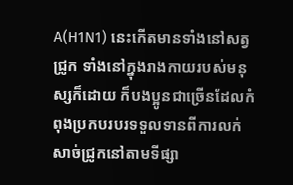A(H1N1) នេះកើតមានទាំងនៅសត្វជ្រូក ទាំងនៅក្នុងរាងកាយរបស់មនុស្សក៏ដោយ ក៏បងប្អូនជាច្រើនដែលកំពុងប្រកបរបរទទួលទានពីការលក់សាច់ជ្រូកនៅតាមទីផ្សា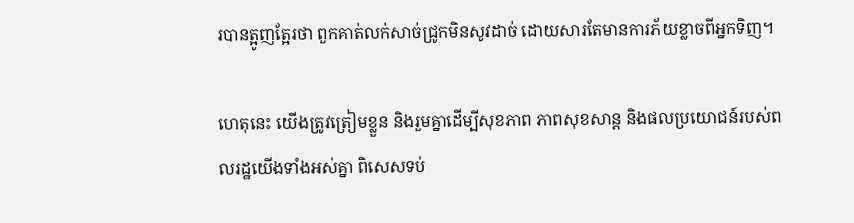របានត្អូញត្អែរថា ពួកគាត់លក់សាច់ជ្រូកមិនសូវដាច់ ដោយសារតែមានការភ័យខ្លាចពីអ្នកទិញ។

ហេតុនេះ យើងត្រូវត្រៀមខ្លួន និងរួមគ្នាដើម្បីសុខភាព ភាពសុខសាន្ត និងផលប្រយោជន៍របស់ពលរដ្ឋយើងទាំងអស់គ្នា ពិសេសទប់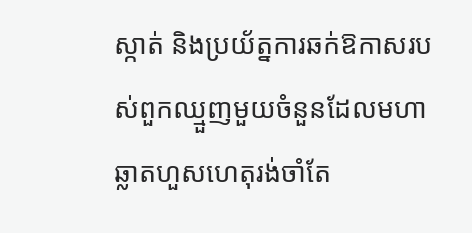ស្កាត់ និងប្រយ័ត្នការឆក់ឱកាសរបស់ពួកឈ្មួញមួយចំនួនដែលមហាឆ្លាតហួសហេតុរង់ចាំតែ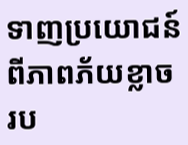ទាញប្រយោជន៍ពីភាពភ័យខ្លាចរប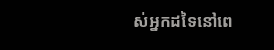ស់អ្នកដទៃនៅពេ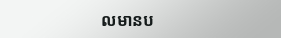លមានប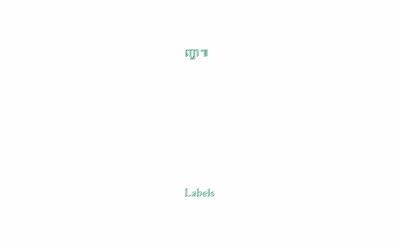ញ្ហា៕






Labels